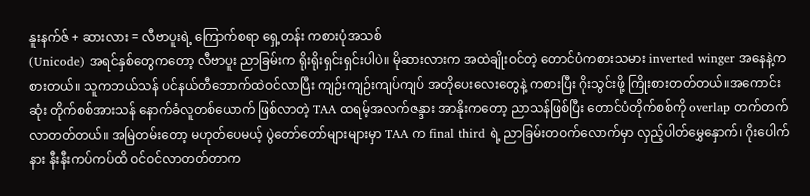နူးနက်ဇ် + ဆားလား = လီဗာပူးရဲ့ ကြောက်စရာ ရှေ့တန်း ကစားပုံအသစ်
(Unicode) အရင်နှစ်တွေကတော့ လီဗာပူး ညာခြမ်းက ရိုးရိုးရှင်းရှင်းပါပဲ။ မိုဆားလားက အထဲချိုးဝင်တဲ့ တောင်ပံကစားသမား inverted winger အနေနဲ့ကစားတယ်။ သူကဘယ်သန် ပင်နယ်တီဘောက်ထဲဝင်လာပြီး ကျဉ်းကျဉ်းကျပ်ကျပ် အတိုပေးလေးတွေနဲ့ ကစားပြီး ဂိုးသွင်းဖို့ ကြိုးစားတတ်တယ်။အကောင်းဆုံး တိုက်စစ်အားသန် နောက်ခံလူတစ်ယောက် ဖြစ်လာတဲ့ TAA ထရမ့်အလက်ဇန္ဒား အာနိုးကတော့ ညာသန်ဖြစ်ပြီး တောင်ပံတိုက်စစ်ကို overlap တက်တက်လာတတ်တယ်။ အမြဲတမ်းတော့ မဟုတ်ပေမယ့် ပွဲတော်တော်များများမှာ TAA က final third ရဲ့ ညာခြမ်းတဝက်လောက်မှာ လှည့်ပါတ်မွှေနှောက်၊ ဂိုးပေါက်နား နီးနီးကပ်ကပ်ထိ ဝင်ဝင်လာတတ်တာက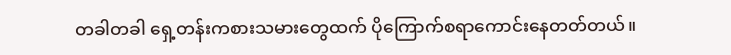တခါတခါ ရှေ့တန်းကစားသမားတွေထက် ပိုကြောက်စရာကောင်းနေတတ်တယ်။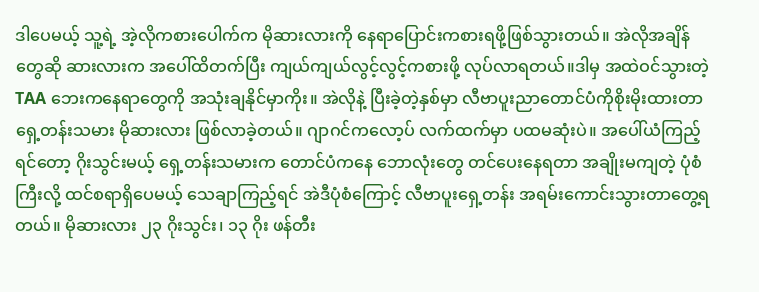ဒါပေမယ့် သူ့ရဲ့ အဲ့လိုကစားပေါက်က မိုဆားလားကို နေရာပြောင်းကစားရဖို့ဖြစ်သွားတယ်။ အဲလိုအချိန်တွေဆို ဆားလားက အပေါ်ထိတက်ပြီး ကျယ်ကျယ်လွင့်လွင့်ကစားဖို့ လုပ်လာရတယ်။ဒါမှ အထဲဝင်သွားတဲ့ TAA ဘေးကနေရာတွေကို အသုံးချနိုင်မှာကိုး။ အဲလိုနဲ့ ပြီးခဲ့တဲ့နှစ်မှာ လီဗာပူးညာတောင်ပံကိုစိုးမိုးထားတာ ရှေ့တန်းသမား မိုဆားလား ဖြစ်လာခဲ့တယ်။ ဂျာဂင်ကလော့ပ် လက်ထက်မှာ ပထမဆုံးပဲ။ အပေါ်ယံကြည့်ရင်တော့ ဂိုးသွင်းမယ့် ရှေ့တန်းသမားက တောင်ပံကနေ ဘောလုံးတွေ တင်ပေးနေရတာ အချိုးမကျတဲ့ ပုံစံကြီးလို့ ထင်စရာရှိပေမယ့် သေချာကြည့်ရင် အဲဒီပုံစံကြောင့် လီဗာပူးရှေ့တန်း အရမ်းကောင်းသွားတာတွေ့ရတယ်။ မိုဆားလား ၂၃ ဂိုးသွင်း၊ ၁၃ ဂိုး ဖန်တီး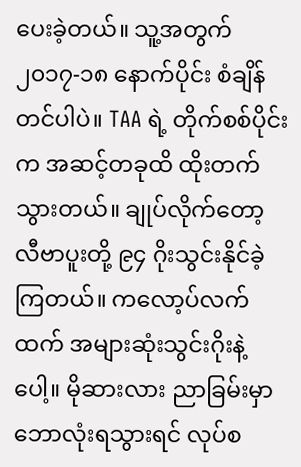ပေးခဲ့တယ်။ သူ့အတွက် ၂၀၁၇-၁၈ နောက်ပိုင်း စံချိန်တင်ပါပဲ။ TAA ရဲ့ တိုက်စစ်ပိုင်းက အဆင့်တခုထိ ထိုးတက်သွားတယ်။ ချုပ်လိုက်တော့ လီဗာပူးတို့ ၉၄ ဂိုးသွင်းနိုင်ခဲ့ကြတယ်။ ကလော့ပ်လက်ထက် အများဆုံးသွင်းဂိုးနဲ့ပေါ့။ မိုဆားလား ညာခြမ်းမှာ ဘောလုံးရသွားရင် လုပ်စ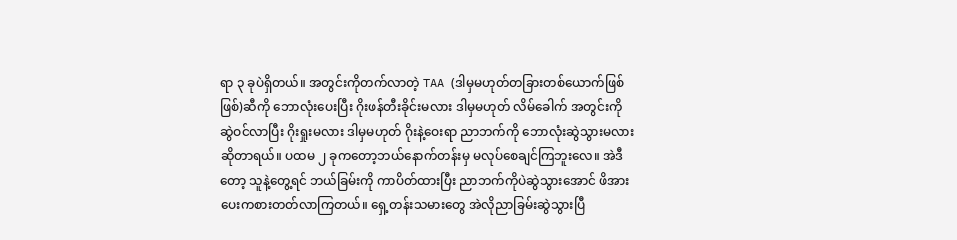ရာ ၃ ခုပဲရှိတယ်။ အတွင်းကိုတက်လာတဲ့ TAA (ဒါမှမဟုတ်တခြားတစ်ယောက်ဖြစ်ဖြစ်)ဆီကို ဘောလုံးပေးပြီး ဂိုးဖန်တီးခိုင်းမလား ဒါမှမဟုတ် လိမ်ခေါက် အတွင်းကို ဆွဲဝင်လာပြီး ဂိုးရှုးမလား ဒါမှမဟုတ် ဂိုးနဲ့ဝေးရာ ညာဘက်ကို ဘောလုံးဆွဲသွားမလားဆိုတာရယ်။ ပထမ ၂ ခုကတော့ဘယ်နောက်တန်းမှ မလုပ်စေချင်ကြဘူးလေ။ အဲဒီတော့ သူနဲ့တွေ့ရင် ဘယ်ခြမ်းကို ကာပိတ်ထားပြီး ညာဘက်ကိုပဲဆွဲသွားအောင် ဖိအားပေးကစားတတ်လာကြတယ်။ ရှေ့တန်းသမားတွေ အဲလိုညာခြမ်းဆွဲသွားပြီ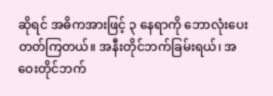ဆိုရင် အဓိကအားဖြင့် ၃ နေရာကို ဘောလုံးပေးတတ်ကြတယ်။ အနီးတိုင်ဘက်ခြမ်းရယ်၊ အဝေးတိုင်ဘက်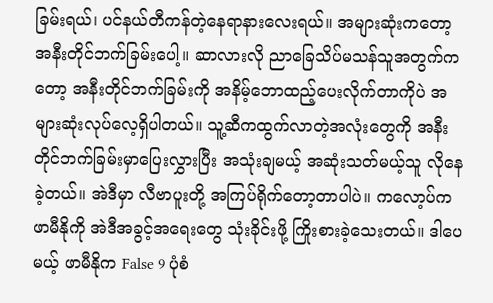ခြမ်းရယ်၊ ပင်နယ်တီကန်တဲ့နေရာနားလေးရယ်။ အများဆုံးကတော့ အနီးတိုင်ဘက်ခြမ်းပေါ့။ ဆာလားလို ညာခြေသိပ်မသန်သူအတွက်ကတော့ အနီးတိုင်ဘက်ခြမ်းကို အနိမ့်ဘောထည့်ပေးလိုက်တာကိုပဲ အများဆုံးလုပ်လေ့ရှိပါတယ်။ သူ့ဆီကထွက်လာတဲ့အလုံးတွေကို အနီးတိုင်ဘက်ခြမ်းမှာပြေးလွှားပြီး အသုံးချမယ့် အဆုံးသတ်မယ့်သူ လိုနေခဲ့တယ်။ အဲဒီမှာ လီဗာပူးတို့ အကြပ်ရိုက်တော့တာပါပဲ။ ကလော့ပ်က ဖာမီနိုကို အဲဒီအခွင့်အရေးတွေ သုံးခိုင်းဖို့ ကြိုးစားခဲ့သေးတယ်။ ဒါပေမယ့် ဖာမီနိုက False 9 ပုံစံ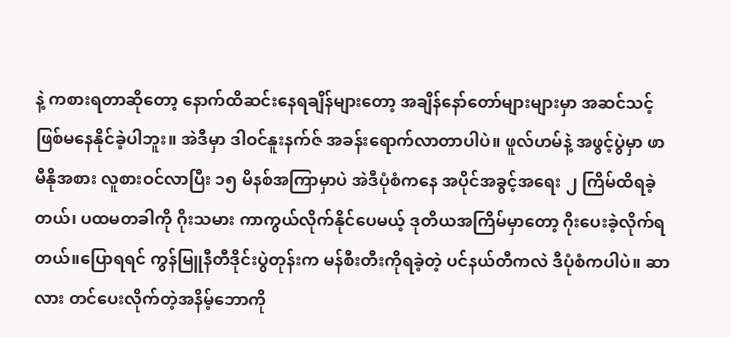နဲ့ ကစားရတာဆိုတော့ နောက်ထိဆင်းနေရချိန်များတော့ အချိန်နော်တော်များများမှာ အဆင်သင့်ဖြစ်မနေနိုင်ခဲ့ပါဘူး။ အဲဒီမှာ ဒါဝင်နူးနက်ဇ် အခန်းရောက်လာတာပါပဲ။ ဖူလ်ဟမ်နဲ့ အဖွင့်ပွဲမှာ ဖာမီနိုအစား လူစားဝင်လာပြီး ၁၅ မိနစ်အကြာမှာပဲ အဲဒီပုံစံကနေ အပိုင်အခွင့်အရေး ၂ ကြိမ်ထိရခဲ့တယ်၊ ပထမတခါကို ဂိုးသမား ကာကွယ်လိုက်နိုင်ပေမယ့် ဒုတိယအကြိမ်မှာတော့ ဂိုးပေးခဲ့လိုက်ရတယ်။ပြောရရင် ကွန်မြူနီတီဒိုင်းပွဲတုန်းက မန်စီးတီးကိုရခဲ့တဲ့ ပင်နယ်တီကလဲ ဒီပုံစံကပါပဲ။ ဆာလား တင်ပေးလိုက်တဲ့အနိမ့်ဘောကို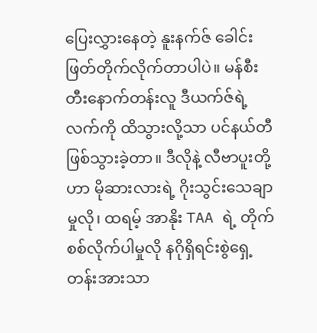ပြေးလွှားနေတဲ့ နူးနက်ဇ် ခေါင်းဖြတ်တိုက်လိုက်တာပါပဲ။ မန်စီးတီးနောက်တန်းလူ ဒီယက်ဇ်ရဲ့ လက်ကို ထိသွားလို့သာ ပင်နယ်တီဖြစ်သွားခဲ့တာ။ ဒီလိုနဲ့ လီဗာပူးတို့ဟာ မိုဆားလားရဲ့ ဂိုးသွင်းသေချာမှုလို၊ ထရမ့် အာနိုး TAA ရဲ့ တိုက်စစ်လိုက်ပါမှုလို နဂိုရှိရင်းစွဲရှေ့တန်းအားသာ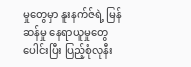မှုတွေမှာ နူးနက်ဇ်ရဲ့ မြန်ဆန်မှု နေရာယူမှုတွေပေါင်းပြီး ပြည့်စုံလုနီး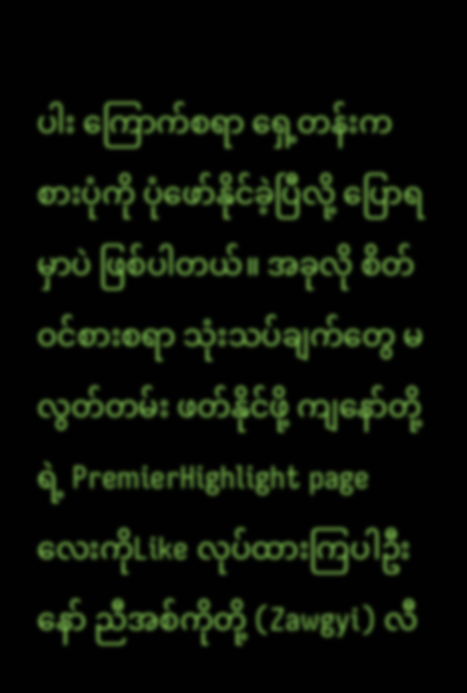ပါး ကြောက်စရာ ရှေ့တန်းကစားပုံကို ပုံဖော်နိုင်ခဲ့ပြီလို့ ပြောရမှာပဲ ဖြစ်ပါတယ်။ အခုလို စိတ်ဝင်စားစရာ သုံးသပ်ချက်တွေ မလွတ်တမ်း ဖတ်နိုင်ဖို့ ကျနော်တို့ရဲ့ PremierHighlight page လေးကိုLike လုပ်ထားကြပါဦးနော် ညီအစ်ကိုတို့ (Zawgyi) လီ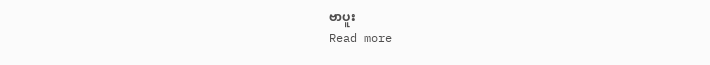ဗာပူး
Read more